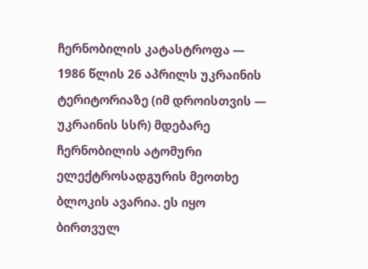ჩერნობილის კატასტროფა — 1986 წლის 26 აპრილს უკრაინის ტერიტორიაზე (იმ დროისთვის — უკრაინის სსრ) მდებარე ჩერნობილის ატომური ელექტროსადგურის მეოთხე ბლოკის ავარია. ეს იყო ბირთვულ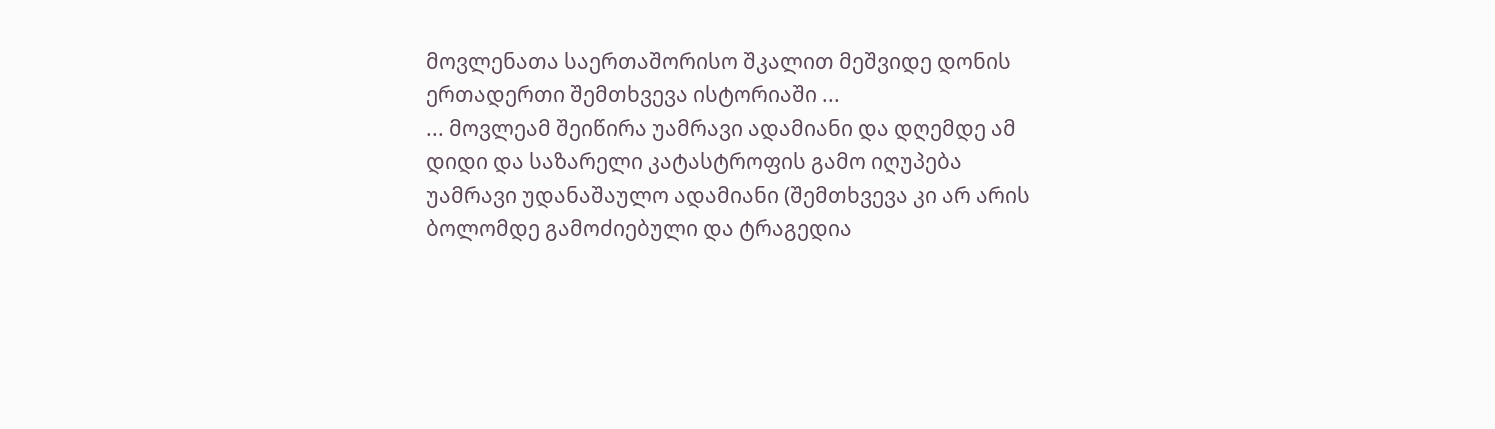მოვლენათა საერთაშორისო შკალით მეშვიდე დონის ერთადერთი შემთხვევა ისტორიაში ...
... მოვლეამ შეიწირა უამრავი ადამიანი და დღემდე ამ დიდი და საზარელი კატასტროფის გამო იღუპება უამრავი უდანაშაულო ადამიანი (შემთხვევა კი არ არის ბოლომდე გამოძიებული და ტრაგედია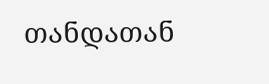თანდათან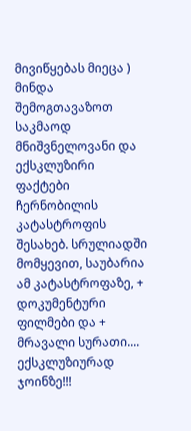მივიწყებას მიეცა )
მინდა შემოგთავაზოთ საკმაოდ მნიშვნელოვანი და ექსკლუზირი ფაქტები ჩერნობილის კატასტროფის შესახებ. სრულიადში მომყევით, საუბარია ამ კატასტროფაზე, + დოკუმენტური ფილმები და + მრავალი სურათი.... ექსკლუზიურად ჯოინზე!!!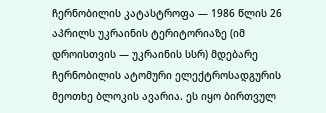ჩერნობილის კატასტროფა — 1986 წლის 26 აპრილს უკრაინის ტერიტორიაზე (იმ დროისთვის — უკრაინის სსრ) მდებარე ჩერნობილის ატომური ელექტროსადგურის მეოთხე ბლოკის ავარია. ეს იყო ბირთვულ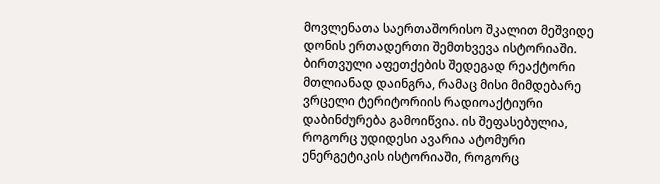მოვლენათა საერთაშორისო შკალით მეშვიდე დონის ერთადერთი შემთხვევა ისტორიაში. ბირთვული აფეთქების შედეგად რეაქტორი მთლიანად დაინგრა, რამაც მისი მიმდებარე ვრცელი ტერიტორიის რადიოაქტიური დაბინძურება გამოიწვია. ის შეფასებულია, როგორც უდიდესი ავარია ატომური ენერგეტიკის ისტორიაში, როგორც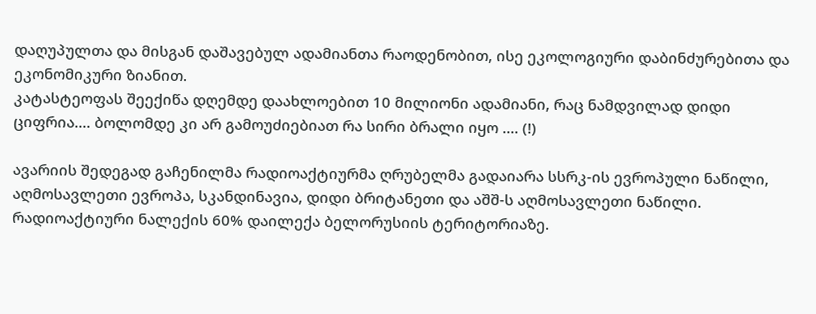დაღუპულთა და მისგან დაშავებულ ადამიანთა რაოდენობით, ისე ეკოლოგიური დაბინძურებითა და ეკონომიკური ზიანით.
კატასტეოფას შეექიწა დღემდე დაახლოებით 10 მილიონი ადამიანი, რაც ნამდვილად დიდი ციფრია.... ბოლომდე კი არ გამოუძიებიათ რა სირი ბრალი იყო .... (!)

ავარიის შედეგად გაჩენილმა რადიოაქტიურმა ღრუბელმა გადაიარა სსრკ-ის ევროპული ნაწილი, აღმოსავლეთი ევროპა, სკანდინავია, დიდი ბრიტანეთი და აშშ-ს აღმოსავლეთი ნაწილი. რადიოაქტიური ნალექის 60% დაილექა ბელორუსიის ტერიტორიაზე.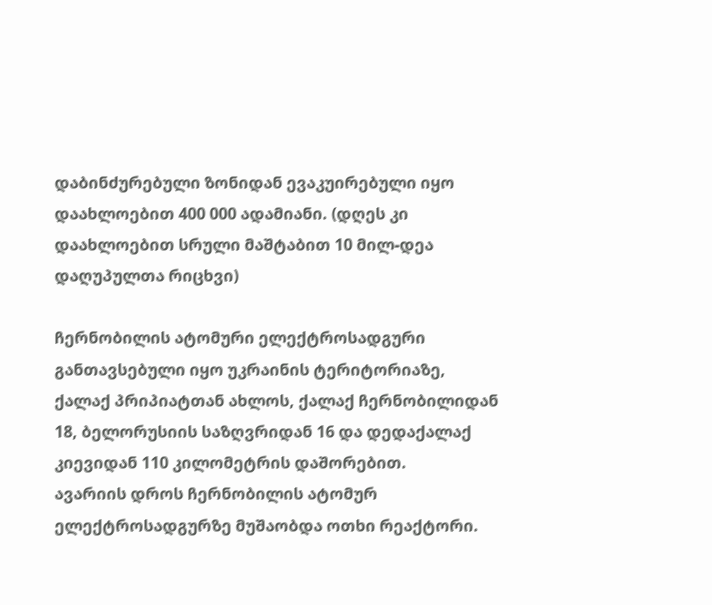დაბინძურებული ზონიდან ევაკუირებული იყო დაახლოებით 400 000 ადამიანი. (დღეს კი დაახლოებით სრული მაშტაბით 10 მილ-დეა დაღუპულთა რიცხვი)

ჩერნობილის ატომური ელექტროსადგური განთავსებული იყო უკრაინის ტერიტორიაზე, ქალაქ პრიპიატთან ახლოს, ქალაქ ჩერნობილიდან 18, ბელორუსიის საზღვრიდან 16 და დედაქალაქ კიევიდან 110 კილომეტრის დაშორებით.
ავარიის დროს ჩერნობილის ატომურ ელექტროსადგურზე მუშაობდა ოთხი რეაქტორი.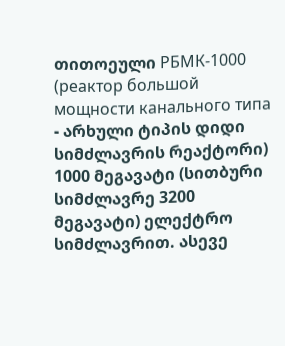თითოეული РБМК-1000 (реактор большой мощности канального типа - არხული ტიპის დიდი სიმძლავრის რეაქტორი) 1000 მეგავატი (სითბური სიმძლავრე 3200 მეგავატი) ელექტრო სიმძლავრით. ასევე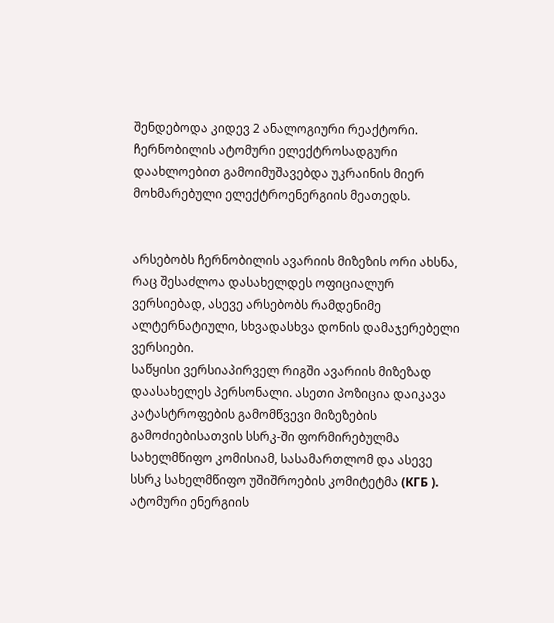შენდებოდა კიდევ 2 ანალოგიური რეაქტორი. ჩერნობილის ატომური ელექტროსადგური დაახლოებით გამოიმუშავებდა უკრაინის მიერ მოხმარებული ელექტროენერგიის მეათედს.


არსებობს ჩერნობილის ავარიის მიზეზის ორი ახსნა, რაც შესაძლოა დასახელდეს ოფიციალურ ვერსიებად, ასევე არსებობს რამდენიმე ალტერნატიული, სხვადასხვა დონის დამაჯერებელი ვერსიები.
საწყისი ვერსიაპირველ რიგში ავარიის მიზეზად დაასახელეს პერსონალი. ასეთი პოზიცია დაიკავა კატასტროფების გამომწვევი მიზეზების გამოძიებისათვის სსრკ-ში ფორმირებულმა სახელმწიფო კომისიამ, სასამართლომ და ასევე სსრკ სახელმწიფო უშიშროების კომიტეტმა (КГБ ). ატომური ენერგიის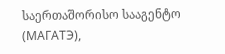საერთაშორისო სააგენტო (МАГАТЭ),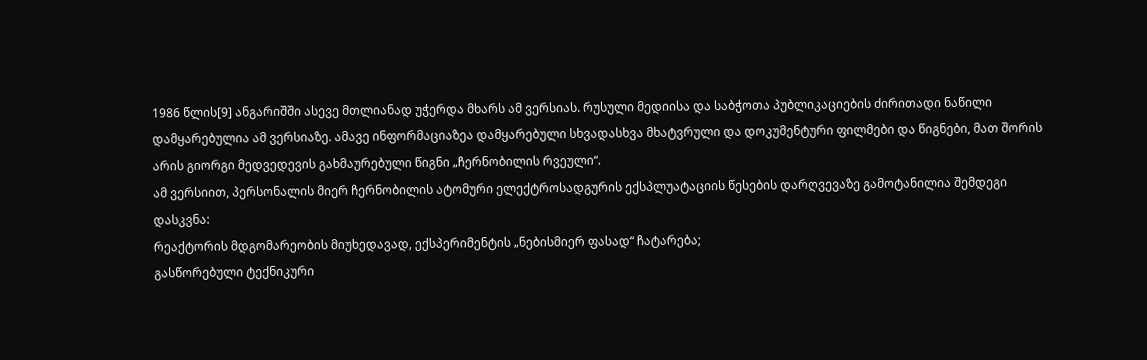1986 წლის[9] ანგარიშში ასევე მთლიანად უჭერდა მხარს ამ ვერსიას. რუსული მედიისა და საბჭოთა პუბლიკაციების ძირითადი ნაწილი დამყარებულია ამ ვერსიაზე. ამავე ინფორმაციაზეა დამყარებული სხვადასხვა მხატვრული და დოკუმენტური ფილმები და წიგნები, მათ შორის არის გიორგი მედვედევის გახმაურებული წიგნი „ჩერნობილის რვეული“.
ამ ვერსიით, პერსონალის მიერ ჩერნობილის ატომური ელექტროსადგურის ექსპლუატაციის წესების დარღვევაზე გამოტანილია შემდეგი დასკვნა:
რეაქტორის მდგომარეობის მიუხედავად, ექსპერიმენტის „ნებისმიერ ფასად“ ჩატარება;
გასწორებული ტექნიკური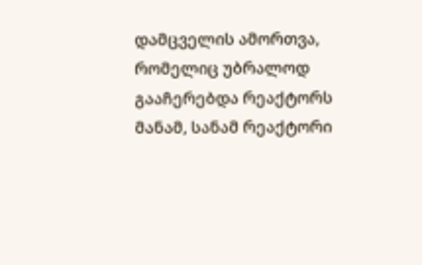დამცველის ამორთვა, რომელიც უბრალოდ გააჩერებდა რეაქტორს მანამ, სანამ რეაქტორი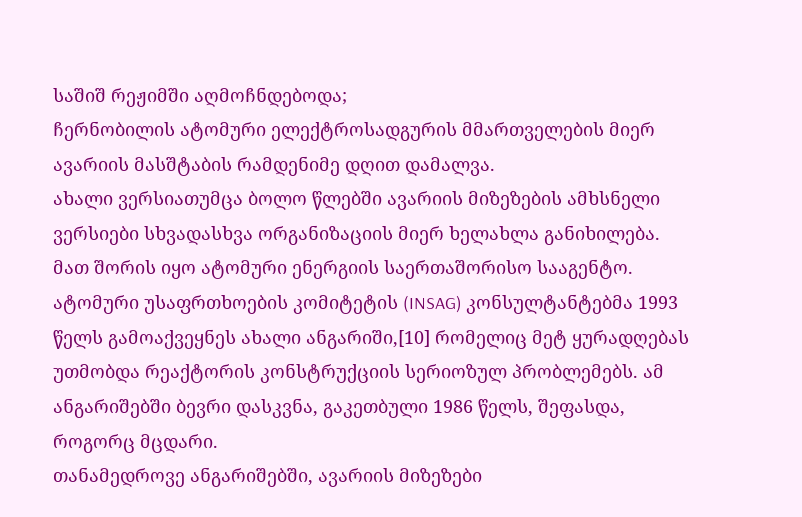საშიშ რეჟიმში აღმოჩნდებოდა;
ჩერნობილის ატომური ელექტროსადგურის მმართველების მიერ ავარიის მასშტაბის რამდენიმე დღით დამალვა.
ახალი ვერსიათუმცა ბოლო წლებში ავარიის მიზეზების ამხსნელი ვერსიები სხვადასხვა ორგანიზაციის მიერ ხელახლა განიხილება. მათ შორის იყო ატომური ენერგიის საერთაშორისო სააგენტო. ატომური უსაფრთხოების კომიტეტის (INSAG) კონსულტანტებმა 1993 წელს გამოაქვეყნეს ახალი ანგარიში,[10] რომელიც მეტ ყურადღებას უთმობდა რეაქტორის კონსტრუქციის სერიოზულ პრობლემებს. ამ ანგარიშებში ბევრი დასკვნა, გაკეთბული 1986 წელს, შეფასდა, როგორც მცდარი.
თანამედროვე ანგარიშებში, ავარიის მიზეზები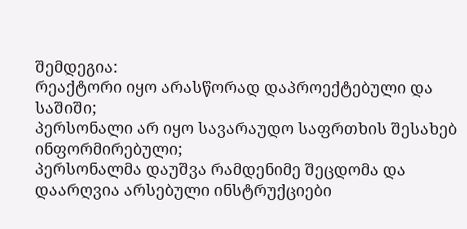შემდეგია:
რეაქტორი იყო არასწორად დაპროექტებული და საშიში;
პერსონალი არ იყო სავარაუდო საფრთხის შესახებ ინფორმირებული;
პერსონალმა დაუშვა რამდენიმე შეცდომა და დაარღვია არსებული ინსტრუქციები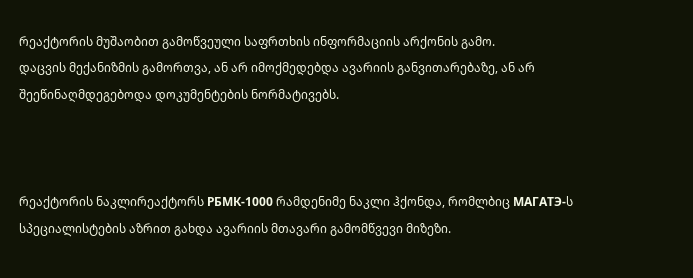რეაქტორის მუშაობით გამოწვეული საფრთხის ინფორმაციის არქონის გამო.
დაცვის მექანიზმის გამორთვა, ან არ იმოქმედებდა ავარიის განვითარებაზე, ან არ შეეწინაღმდეგებოდა დოკუმენტების ნორმატივებს.



რეაქტორის ნაკლირეაქტორს РБМК-1000 რამდენიმე ნაკლი ჰქონდა, რომლბიც МАГАТЭ-ს სპეციალისტების აზრით გახდა ავარიის მთავარი გამომწვევი მიზეზი.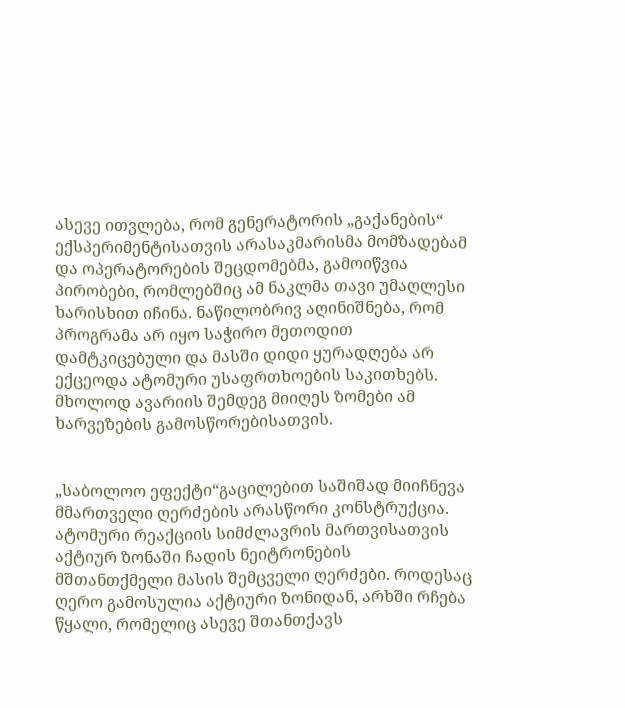ასევე ითვლება, რომ გენერატორის „გაქანების“ ექსპერიმენტისათვის არასაკმარისმა მომზადებამ და ოპერატორების შეცდომებმა, გამოიწვია პირობები, რომლებშიც ამ ნაკლმა თავი უმაღლესი ხარისხით იჩინა. ნაწილობრივ აღინიშნება, რომ პროგრამა არ იყო საჭირო მეთოდით დამტკიცებული და მასში დიდი ყურადღება არ ექცეოდა ატომური უსაფრთხოების საკითხებს.
მხოლოდ ავარიის შემდეგ მიიღეს ზომები ამ ხარვეზების გამოსწორებისათვის.


„საბოლოო ეფექტი“გაცილებით საშიშად მიიჩნევა მმართველი ღერძების არასწორი კონსტრუქცია. ატომური რეაქციის სიმძლავრის მართვისათვის აქტიურ ზონაში ჩადის ნეიტრონების მშთანთქმელი მასის შემცველი ღერძები. როდესაც ღერო გამოსულია აქტიური ზონიდან, არხში რჩება წყალი, რომელიც ასევე შთანთქავს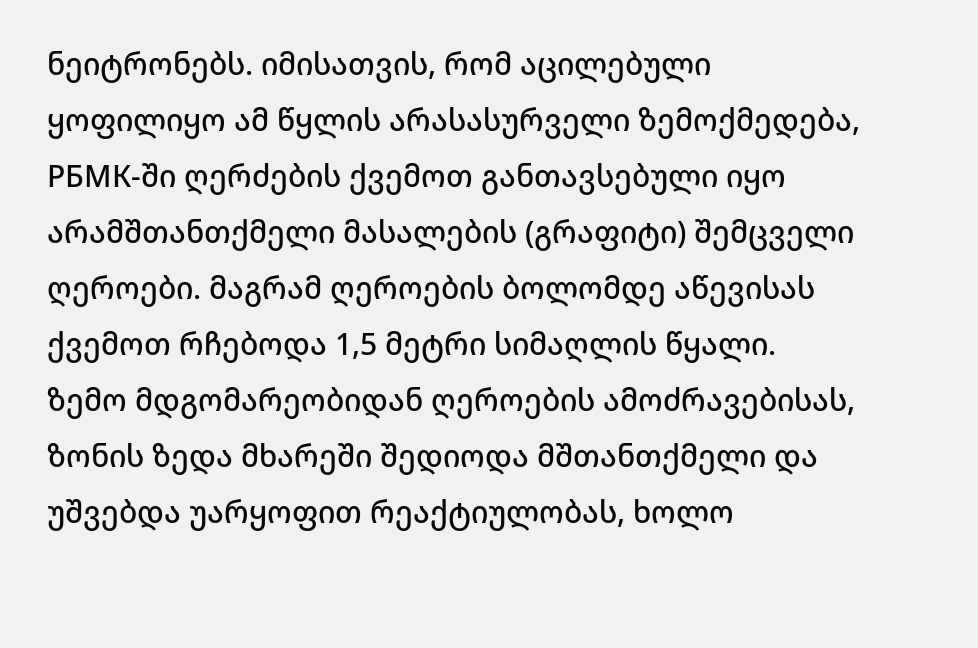ნეიტრონებს. იმისათვის, რომ აცილებული ყოფილიყო ამ წყლის არასასურველი ზემოქმედება, РБМК-ში ღერძების ქვემოთ განთავსებული იყო არამშთანთქმელი მასალების (გრაფიტი) შემცველი ღეროები. მაგრამ ღეროების ბოლომდე აწევისას ქვემოთ რჩებოდა 1,5 მეტრი სიმაღლის წყალი.
ზემო მდგომარეობიდან ღეროების ამოძრავებისას, ზონის ზედა მხარეში შედიოდა მშთანთქმელი და უშვებდა უარყოფით რეაქტიულობას, ხოლო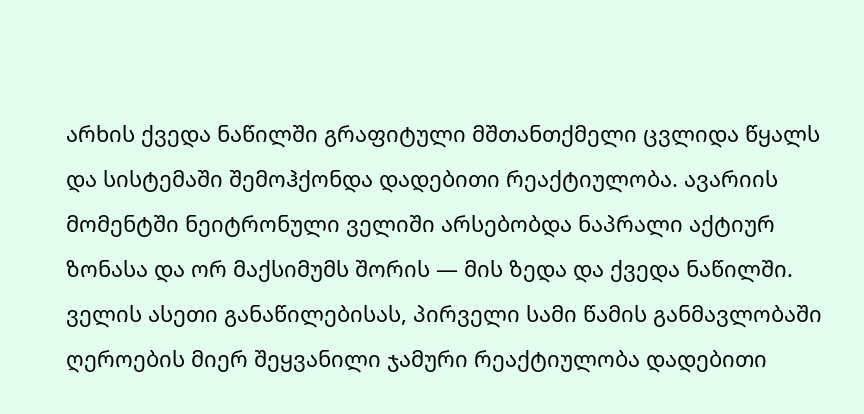არხის ქვედა ნაწილში გრაფიტული მშთანთქმელი ცვლიდა წყალს და სისტემაში შემოჰქონდა დადებითი რეაქტიულობა. ავარიის მომენტში ნეიტრონული ველიში არსებობდა ნაპრალი აქტიურ ზონასა და ორ მაქსიმუმს შორის — მის ზედა და ქვედა ნაწილში. ველის ასეთი განაწილებისას, პირველი სამი წამის განმავლობაში ღეროების მიერ შეყვანილი ჯამური რეაქტიულობა დადებითი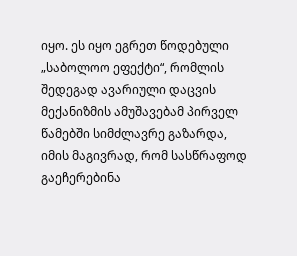იყო. ეს იყო ეგრეთ წოდებული „საბოლოო ეფექტი“, რომლის შედეგად ავარიული დაცვის მექანიზმის ამუშავებამ პირველ წამებში სიმძლავრე გაზარდა, იმის მაგივრად, რომ სასწრაფოდ გაეჩერებინა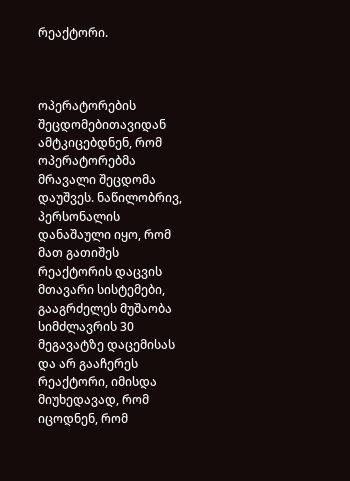რეაქტორი.



ოპერატორების შეცდომებითავიდან ამტკიცებდნენ, რომ ოპერატორებმა მრავალი შეცდომა დაუშვეს. ნაწილობრივ, პერსონალის დანაშაული იყო, რომ მათ გათიშეს რეაქტორის დაცვის მთავარი სისტემები, გააგრძელეს მუშაობა სიმძლავრის 30 მეგავატზე დაცემისას და არ გააჩერეს რეაქტორი, იმისდა მიუხედავად, რომ იცოდნენ, რომ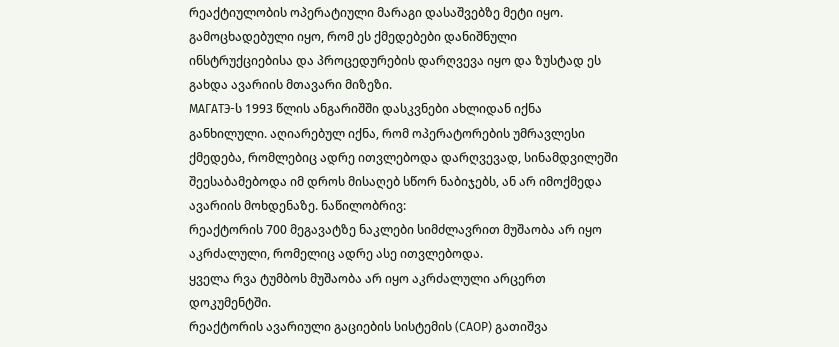რეაქტიულობის ოპერატიული მარაგი დასაშვებზე მეტი იყო. გამოცხადებული იყო, რომ ეს ქმედებები დანიშნული ინსტრუქციებისა და პროცედურების დარღვევა იყო და ზუსტად ეს გახდა ავარიის მთავარი მიზეზი.
МАГАТЭ-ს 1993 წლის ანგარიშში დასკვნები ახლიდან იქნა განხილული. აღიარებულ იქნა, რომ ოპერატორების უმრავლესი ქმედება, რომლებიც ადრე ითვლებოდა დარღვევად, სინამდვილეში შეესაბამებოდა იმ დროს მისაღებ სწორ ნაბიჯებს, ან არ იმოქმედა ავარიის მოხდენაზე. ნაწილობრივ:
რეაქტორის 700 მეგავატზე ნაკლები სიმძლავრით მუშაობა არ იყო აკრძალული, რომელიც ადრე ასე ითვლებოდა.
ყველა რვა ტუმბოს მუშაობა არ იყო აკრძალული არცერთ დოკუმენტში.
რეაქტორის ავარიული გაციების სისტემის (САОР) გათიშვა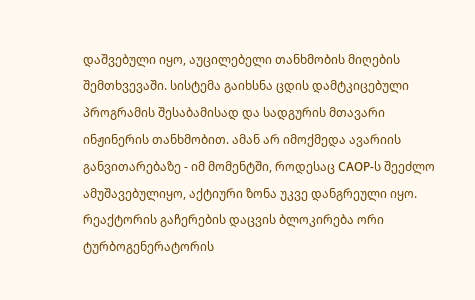დაშვებული იყო, აუცილებელი თანხმობის მიღების შემთხვევაში. სისტემა გაიხსნა ცდის დამტკიცებული პროგრამის შესაბამისად და სადგურის მთავარი ინჟინერის თანხმობით. ამან არ იმოქმედა ავარიის განვითარებაზე - იმ მომენტში, როდესაც САОР-ს შეეძლო ამუშავებულიყო, აქტიური ზონა უკვე დანგრეული იყო.
რეაქტორის გაჩერების დაცვის ბლოკირება ორი ტურბოგენერატორის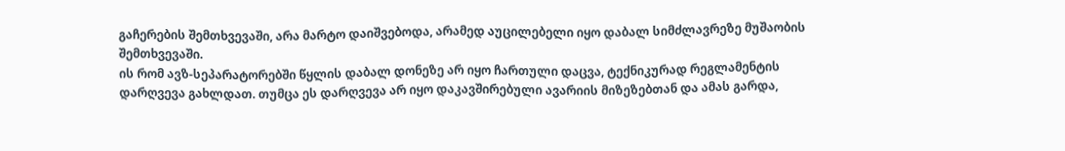გაჩერების შემთხვევაში, არა მარტო დაიშვებოდა, არამედ აუცილებელი იყო დაბალ სიმძლავრეზე მუშაობის შემთხვევაში.
ის რომ ავზ-სეპარატორებში წყლის დაბალ დონეზე არ იყო ჩართული დაცვა, ტექნიკურად რეგლამენტის დარღვევა გახლდათ. თუმცა ეს დარღვევა არ იყო დაკავშირებული ავარიის მიზეზებთან და ამას გარდა,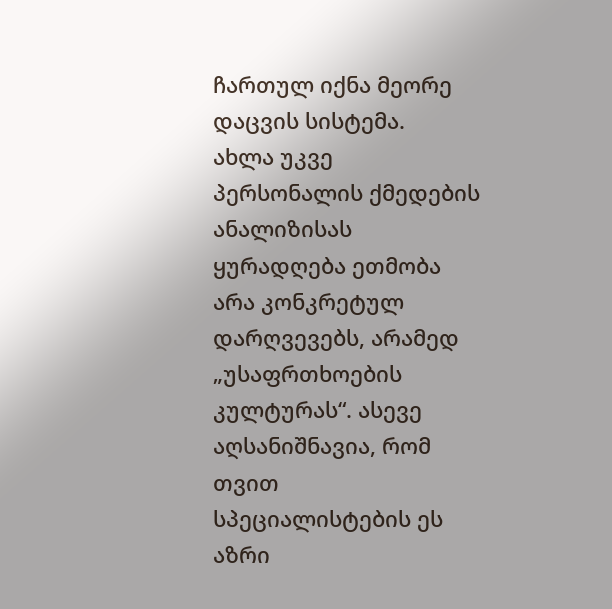ჩართულ იქნა მეორე დაცვის სისტემა.
ახლა უკვე პერსონალის ქმედების ანალიზისას ყურადღება ეთმობა არა კონკრეტულ დარღვევებს, არამედ „უსაფრთხოების კულტურას“. ასევე აღსანიშნავია, რომ თვით სპეციალისტების ეს აზრი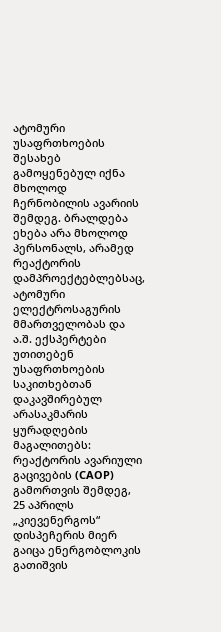ატომური უსაფრთხოების შესახებ გამოყენებულ იქნა მხოლოდ ჩერნობილის ავარიის შემდეგ. ბრალდება ეხება არა მხოლოდ პერსონალს, არამედ რეაქტორის დამპროექტებლებსაც, ატომური ელექტროსაგურის მმართველობას და ა.შ. ექსპერტები უთითებენ უსაფრთხოების საკითხებთან დაკავშირებულ არასაკმარის ყურადღების მაგალითებს:
რეაქტორის ავარიული გაცივების (САОР) გამორთვის შემდეგ, 25 აპრილს „კიევენერგოს“ დისპეჩერის მიერ გაიცა ენერგობლოკის გათიშვის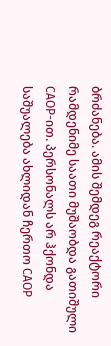ბრძანება. ამის შემდეგ რეაქტორი რამდენიმე საათი მუშაობდა გათიშული САОР-ით. პერსონალს არ ჰქონდა საშუალება ახლიდან ჩერთო САОР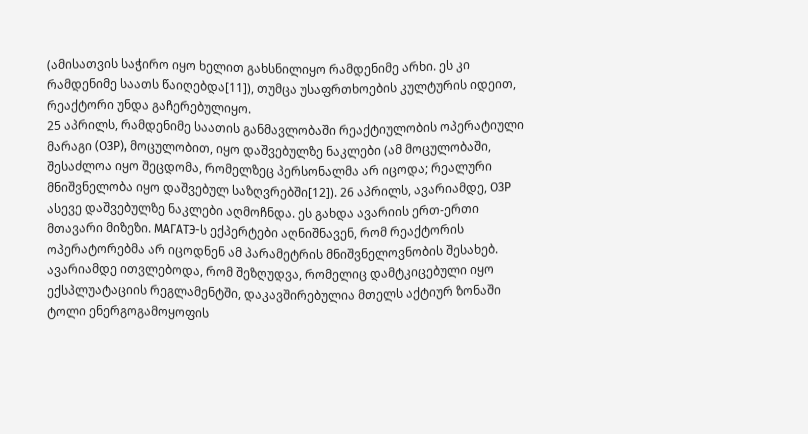(ამისათვის საჭირო იყო ხელით გახსნილიყო რამდენიმე არხი. ეს კი რამდენიმე საათს წაიღებდა[11]), თუმცა უსაფრთხოების კულტურის იდეით, რეაქტორი უნდა გაჩერებულიყო.
25 აპრილს, რამდენიმე საათის განმავლობაში რეაქტიულობის ოპერატიული მარაგი (ОЗР), მოცულობით, იყო დაშვებულზე ნაკლები (ამ მოცულობაში, შესაძლოა იყო შეცდომა, რომელზეც პერსონალმა არ იცოდა; რეალური მნიშვნელობა იყო დაშვებულ საზღვრებში[12]). 26 აპრილს, ავარიამდე, ОЗР ასევე დაშვებულზე ნაკლები აღმოჩნდა. ეს გახდა ავარიის ერთ-ერთი მთავარი მიზეზი. МАГАТЭ-ს ექპერტები აღნიშნავენ, რომ რეაქტორის ოპერატორებმა არ იცოდნენ ამ პარამეტრის მნიშვნელოვნობის შესახებ. ავარიამდე ითვლებოდა, რომ შეზღუდვა, რომელიც დამტკიცებული იყო ექსპლუატაციის რეგლამენტში, დაკავშირებულია მთელს აქტიურ ზონაში ტოლი ენერგოგამოყოფის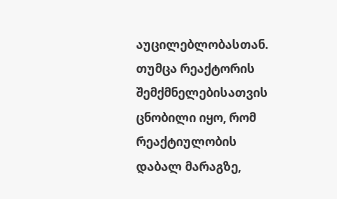აუცილებლობასთან. თუმცა რეაქტორის შემქმნელებისათვის ცნობილი იყო, რომ რეაქტიულობის დაბალ მარაგზე,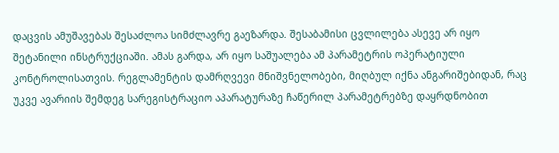დაცვის ამუშავებას შესაძლოა სიმძლავრე გაეზარდა. შესაბამისი ცვლილება ასევე არ იყო შეტანილი ინსტრუქციაში. ამას გარდა, არ იყო საშუალება ამ პარამეტრის ოპერატიული კონტროლისათვის. რეგლამენტის დამრღვევი მნიშვნელობები, მიღბულ იქნა ანგარიშებიდან, რაც უკვე ავარიის შემდეგ სარეგისტრაციო აპარატურაზე ჩაწერილ პარამეტრებზე დაყრდნობით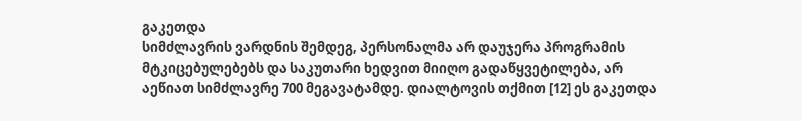გაკეთდა
სიმძლავრის ვარდნის შემდეგ, პერსონალმა არ დაუჯერა პროგრამის მტკიცებულებებს და საკუთარი ხედვით მიიღო გადაწყვეტილება, არ აეწიათ სიმძლავრე 700 მეგავატამდე. დიალტოვის თქმით [12] ეს გაკეთდა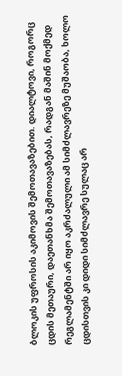ბლოკის უფროსის აკიმოვის შემოთავაზებით. დიალტოვი, როგორც ცდის მეთაური, დაეთანხმა შემოთავაზებას, რადგან მაშინ მოქმედ რეგლამენტში არ იყო აკრძალული ამ სიმძლავრეზე მუშაობა, ხოლო ცდისთვის კი დიდი სიმძლავრე სულაც არ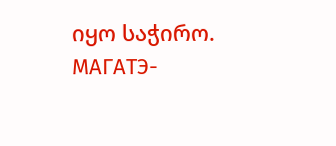იყო საჭირო. МАГАТЭ-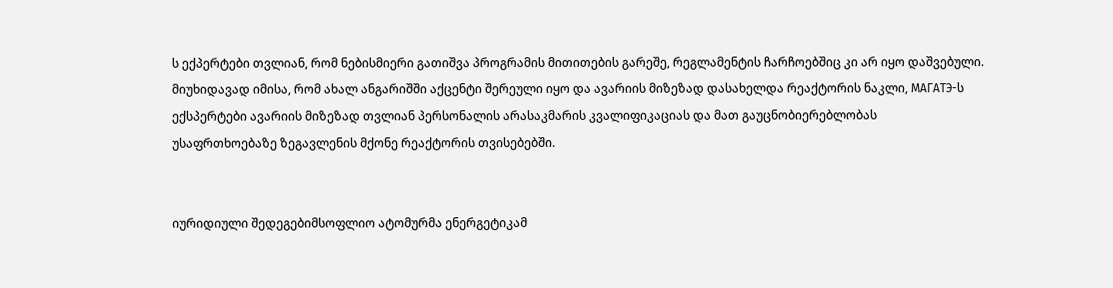ს ექპერტები თვლიან, რომ ნებისმიერი გათიშვა პროგრამის მითითების გარეშე, რეგლამენტის ჩარჩოებშიც კი არ იყო დაშვებული.
მიუხიდავად იმისა, რომ ახალ ანგარიშში აქცენტი შერეული იყო და ავარიის მიზეზად დასახელდა რეაქტორის ნაკლი, МАГАТЭ-ს ექსპერტები ავარიის მიზეზად თვლიან პერსონალის არასაკმარის კვალიფიკაციას და მათ გაუცნობიერებლობას
უსაფრთხოებაზე ზეგავლენის მქონე რეაქტორის თვისებებში.


იურიდიული შედეგებიმსოფლიო ატომურმა ენერგეტიკამ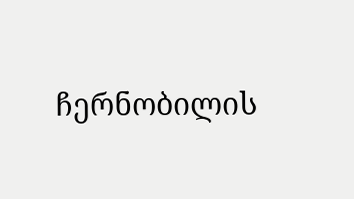ჩერნობილის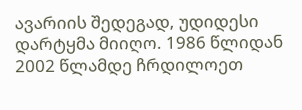ავარიის შედეგად, უდიდესი დარტყმა მიიღო. 1986 წლიდან 2002 წლამდე ჩრდილოეთ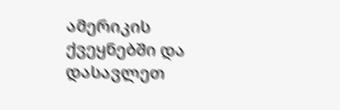ამერიკის ქვეყნებში და დასავლეთ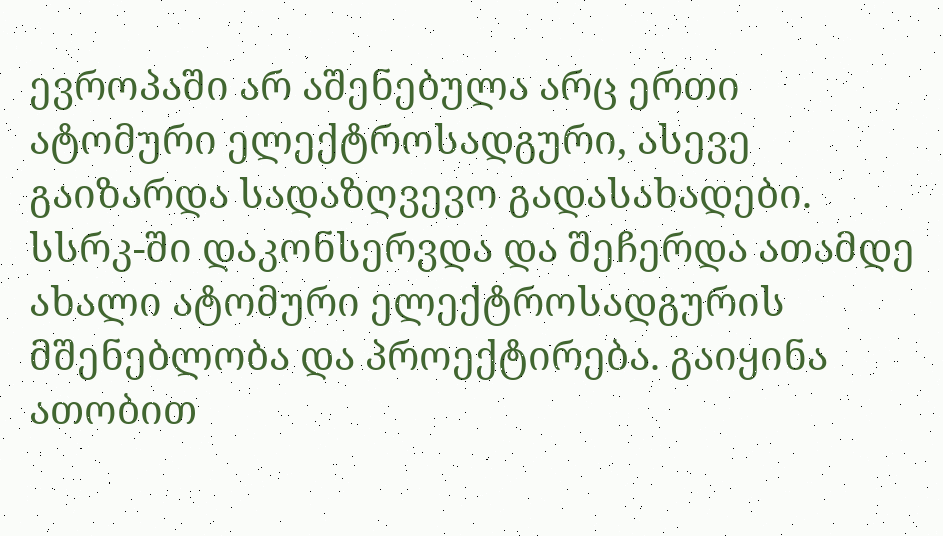ევროპაში არ აშენებულა არც ერთი ატომური ელექტროსადგური, ასევე გაიზარდა სადაზღვევო გადასახადები. სსრკ-ში დაკონსერვდა და შეჩერდა ათამდე ახალი ატომური ელექტროსადგურის მშენებლობა და პროექტირება. გაიყინა ათობით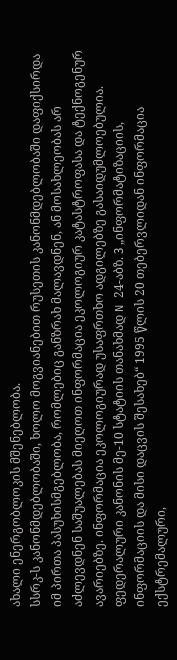ახალი ენერგობლოკის მშენებლობა.
სსრკ-ს კანონმდებლობაში, ხოლო მოგვიანებით რუსეთის კანონმდებლობაში დაფიქსირდა იმ პირთა პასუხისმგებლობა, რომლებიც განზრახ მალავდნენ, ან მოსახლეობას არ აძლევდნენ საშუალებას მიეღოთ ინფორმაცია ეკოლოგიურ კატასტროფასა და ტექნოგენურ ავარიებზე. ინფორმაცია ეკოლოგიურად უსაფრთხო ადგილებზე გასაიდუმლოებულია.
ფედერალური კანონის მე-10 სტატიის თანახმად N 24-აბზ. З „ინფორმატიზაციის, ინფორმაციის და მისი დაცვის შესახებ“ 1995 წლის 20 თებერვლიდან ინფორმაცია ექსტრემალური,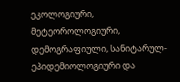ეკოლოგიური, მეტეოროლოგიური, დემოგრაფიული, სანიტარულ-ეპიდემიოლოგიური და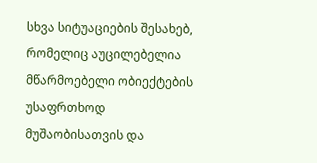სხვა სიტუაციების შესახებ, რომელიც აუცილებელია მწარმოებელი ობიექტების უსაფრთხოდ მუშაობისათვის და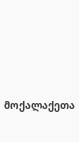მოქალაქეთა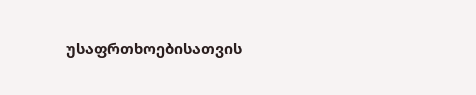უსაფრთხოებისათვის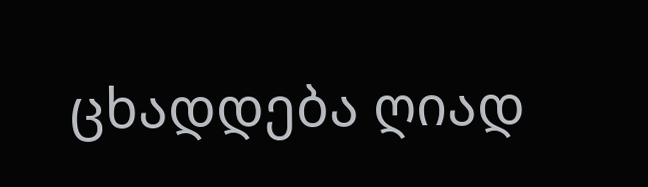ცხადდება ღიად